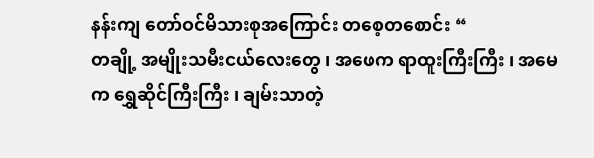နန်းကျ တော်ဝင်မိသားစုအကြောင်း တစေ့တစောင်း “
တချို့ အမျိုးသမီးငယ်လေးတွေ ၊ အဖေက ရာထူးကြီးကြီး ၊ အမေ က ရွှေဆိုင်ကြီးကြီး ၊ ချမ်းသာတဲ့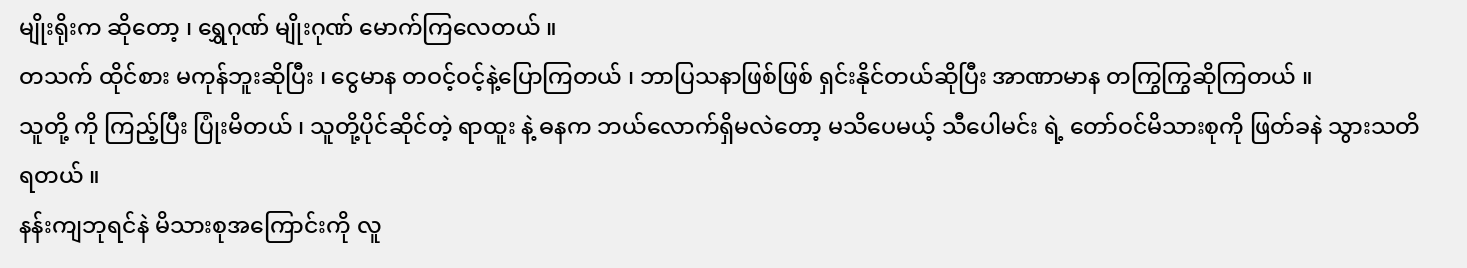မျိုးရိုးက ဆိုတော့ ၊ ရွှေဂုဏ် မျိုးဂုဏ် မောက်ကြလေတယ် ။
တသက် ထိုင်စား မကုန်ဘူးဆိုပြီး ၊ ငွေမာန တဝင့်ဝင့်နဲ့ပြောကြတယ် ၊ ဘာပြသနာဖြစ်ဖြစ် ရှင်းနိုင်တယ်ဆိုပြီး အာဏာမာန တကြွကြွဆိုကြတယ် ။
သူတို့ ကို ကြည့်ပြီး ပြုံးမိတယ် ၊ သူတို့ပိုင်ဆိုင်တဲ့ ရာထူး နဲ့ ဓနက ဘယ်လောက်ရှိမလဲတော့ မသိပေမယ့် သီပေါမင်း ရဲ့ တော်ဝင်မိသားစုကို ဖြတ်ခနဲ သွားသတိရတယ် ။
နန်းကျဘုရင်နဲ မိသားစုအကြောင်းကို လူ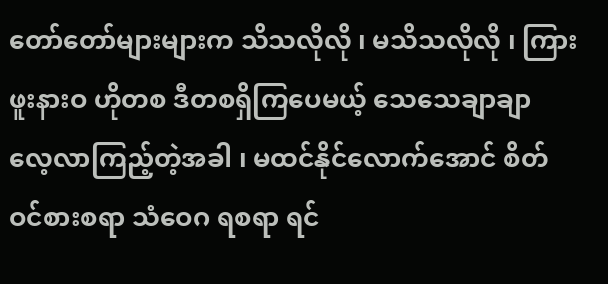တော်တော်များများက သိသလိုလို ၊ မသိသလိုလို ၊ ကြားဖူးနားဝ ဟိုတစ ဒီတစရှိကြပေမယ့် သေသေချာချာ လေ့လာကြည့်တဲ့အခါ ၊ မထင်နိုင်လောက်အောင် စိတ်ဝင်စားစရာ သံဝေဂ ရစရာ ရင်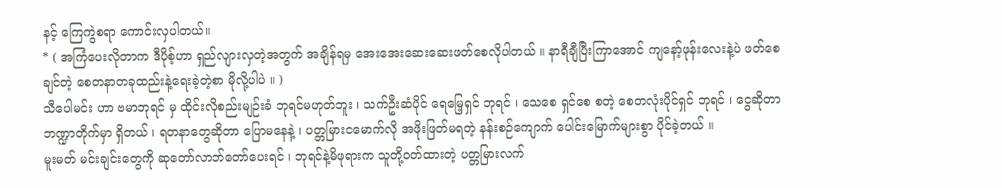နင့် ကြေကွဲစရာ ကောင်းလှပါတယ်။
* ( အကြံပေးလိုတာက ဒီပိုစ့်ဟာ ရှည်လျားလှတဲ့အတွက် အချိန်ရမှ အေးအေးဆေးဆေးဖတ်စေလိုပါတယ် ။ နာရီချီပြီးကြာအောင် ကျနော့်ဖုန်းလေးနဲ့ပဲ ဖတ်စေချင်တဲ့ စေတနာတခုထည်းနဲ့ရေးခဲ့တဲ့စာ မိုလို့ပါပဲ ။ )
သီပေါမင်း ဟာ ဗမာဘုရင် မှ ထိုင်းလိုစည်းမျဉ်းခံ ဘုရင်မဟုတ်ဘူး ၊ သက်ဦးဆံပိုင် ရေမြေ့ရှင် ဘုရင် ၊ သေစေ ရှင်စေ စတဲ့ စေတလုံးပိုင်ရှင် ဘုရင် ၊ ငွေဆိုတာ ဘဏ္ဍာတိုက်မှာ ရှိတယ် ၊ ရတနာတွေဆိုတာ ပြောမနေနဲ့ ၊ ပတ္တမြားငမောက်လို အဖိုးဖြတ်မရတဲ့ နန်းစဉ်ကျောက် ပေါင်းမြောက်များစွာ ပိုင်ခဲ့တယ် ။
မူးမတ် မင်းချင်းတွေကို ဆုတော်လာဘ်တော်ပေးရင် ၊ ဘုရင်နဲ့မိဖုရားက သူတို့ဝတ်ထားတဲ့ ပတ္တမြားလက်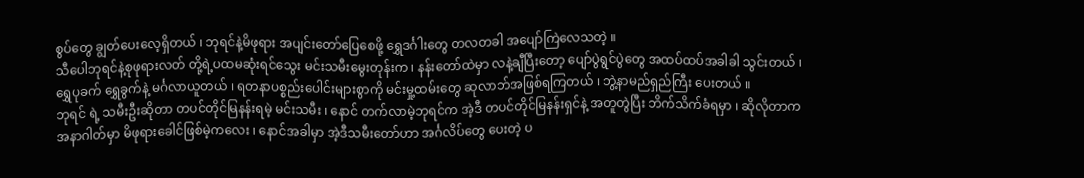စွပ်တွေ ချွတ်ပေးလေ့ရှိတယ် ၊ ဘုရင်နဲ့မိဖုရား အပျင်းတော်ပြေစေဖို့ ရွှေဒင်္ဂါးတွေ တလတခါ အပျော်ကြဲလေသတဲ့ ။
သီပေါဘုရင်နဲ့စုဖုရားလတ် တို့ရဲ့ပထမဆုံးရင်သွေး မင်းသမီးမွေးတုန်းက ၊ နန်းတော်ထဲမှာ လနဲ့ချီပြီးတော့ ပျော်ပွဲရွင်ပွဲတွေ အထပ်ထပ်အခါခါ သွင်းတယ် ၊ ရွှေပုခက် ရွှေခွက်နဲ့ မင်္ဂလာယူတယ် ၊ ရတနာပစ္စည်းပေါင်းများစွာကို မင်းမှု့ထမ်းတွေ ဆုလာဘ်အဖြစ်ရကြတယ် ၊ ဘွဲ့နာမည်ရှည်ကြီး ပေးတယ် ။
ဘုရင် ရဲ့ သမီးဦးဆိုတာ တပင်တိုင်မြနန်းရမဲ့ မင်းသမီး ၊ နောင် တက်လာမဲ့ဘုရင်က အဲ့ဒီ တပင်တိုင်မြနန်းရှင်နဲ့ အတူတွဲပြီး ဘိက်သိက်ခံရမှာ ၊ ဆိုလိုတာက အနာဂါတ်မှာ မိဖုရားခေါင်ဖြစ်မဲ့ကလေး ၊ နောင်အခါမှာ အဲ့ဒီသမီးတော်ဟာ အင်္ဂလိပ်တွေ ပေးတဲ့ ပ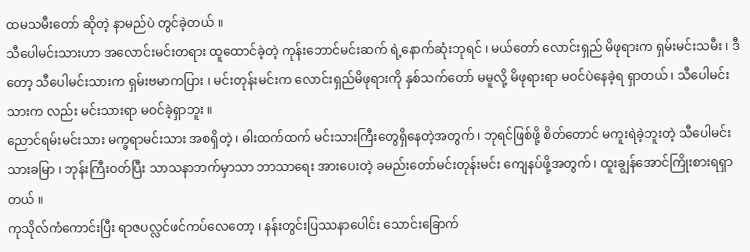ထမသမီးတော် ဆိုတဲ့ နာမည်ပဲ တွင်ခဲ့တယ် ။
သီပေါမင်းသားဟာ အလောင်းမင်းတရား ထူထောင်ခဲ့တဲ့ ကုန်းဘောင်မင်းဆက် ရဲ့နောက်ဆုံးဘုရင် ၊ မယ်တော် လောင်းရှည် မိဖုရားက ရှမ်းမင်းသမီး ၊ ဒီတော့ သီပေါမင်းသားက ရှမ်းဗမာကပြား ၊ မင်းတုန်းမင်းက လောင်းရှည်မိဖုရားကို နှစ်သက်တော် မမူလို့ မိဖုရားရာ မဝင်ပဲနေခဲ့ရ ရှာတယ် ၊ သီပေါမင်းသားက လည်း မင်းသားရာ မဝင်ခဲ့ရှာဘူး ။
ညောင်ရမ်းမင်းသား မက္ခရာမင်းသား အစရှိတဲ့ ၊ ဓါးထက်ထက် မင်းသားကြီးတွေရှိနေတဲ့အတွက် ၊ ဘုရင်ဖြစ်ဖို့ စိတ်တောင် မကူးရဲခဲ့ဘူးတဲ့ သီပေါမင်းသားခမြာ ၊ ဘုန်းကြီးဝတ်ပြီး သာသနာဘက်မှာသာ ဘာသာရေး အားပေးတဲ့ ခမည်းတော်မင်းတုန်းမင်း ကျေနပ်ဖို့အတွက် ၊ ထူးချွန်အောင်ကြိုးစားရရှာတယ် ။
ကုသိုလ်ကံကောင်းပြီး ရာဇပလ္လင်ဖင်ကပ်လေတော့ ၊ နန်းတွင်းပြဿနာပေါင်း သောင်းခြောက်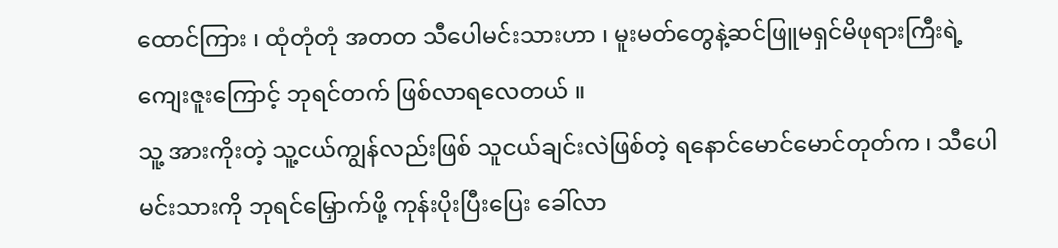ထောင်ကြား ၊ ထုံတုံတုံ အတတ သီပေါမင်းသားဟာ ၊ မူးမတ်တွေနဲ့ဆင်ဖြူမရှင်မိဖုရားကြီးရဲ့ ကျေးဇူးကြောင့် ဘုရင်တက် ဖြစ်လာရလေတယ် ။
သူ့ အားကိုးတဲ့ သူ့ငယ်ကျွန်လည်းဖြစ် သူငယ်ချင်းလဲဖြစ်တဲ့ ရနောင်မောင်မောင်တုတ်က ၊ သီပေါမင်းသားကို ဘုရင်မြှောက်ဖို့ ကုန်းပိုးပြီးပြေး ခေါ်လာ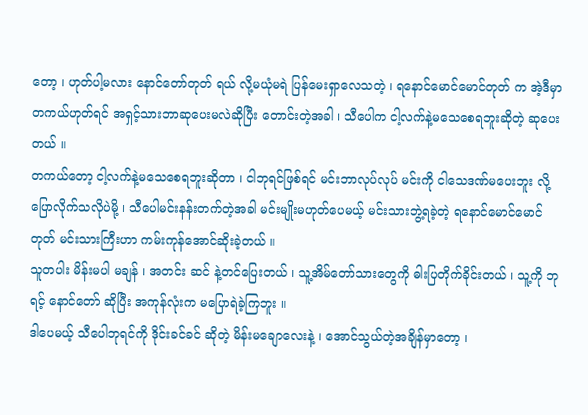တော့ ၊ ဟုတ်ပါ့မလား နောင်တော်တုတ် ရယ် လို့မယုံမရဲ ပြန်မေးရှာလေသတဲ့ ၊ ရနောင်မောင်မောင်တုတ် က အဲ့ဒီမှာ တကယ်ဟုတ်ရင် အရှင့်သားဘာဆုပေးမလဲဆိုပြီး တောင်းတဲ့အခါ ၊ သီပေါက ငါ့လက်နဲ့မသေစေရဘူးဆိုတဲ့ ဆုပေးတယ် ။
တကယ်တော့ ငါ့လက်နဲ့မသေစေရဘူးဆိုတာ ၊ ငါဘုရင်ဖြစ်ရင် မင်းဘာလုပ်လုပ် မင်းကို ငါသေဒဏ်မပေးဘူး လို့ ပြောလိုက်သလိုပဲမို့ ၊ သီပေါမင်းနန်းတက်တဲ့အခါ မင်းမျိုးမဟုတ်ပေမယ့် မင်းသားဘွဲ့ရခဲ့တဲ့ ရနောင်မောင်မောင်တုတ် မင်းသားကြီးဟာ ကမ်းကုန်အောင်ဆိုးခဲ့တယ် ။
သူတပါး မိန်းမပါ မချန် ၊ အတင်း ဆင် နဲ့တင်ပြေးတယ် ၊ သူ့အိမ်တော်သားတွေကို ဓါးပြတိုက်ခိုင်းတယ် ၊ သူ့ကို ဘုရင့် နောင်တော် ဆိုပြီး အကုန်လုံးက မပြောရဲခဲ့ကြဘူး ။
ဒါပေမယ့် သီပေါဘုရင်ကို ဒိုင်းခင်ခင် ဆိုတဲ့ မိန်းမချောလေးနဲ့ ၊ အောင်သွယ်တဲ့အချိန်မှာတော့ ၊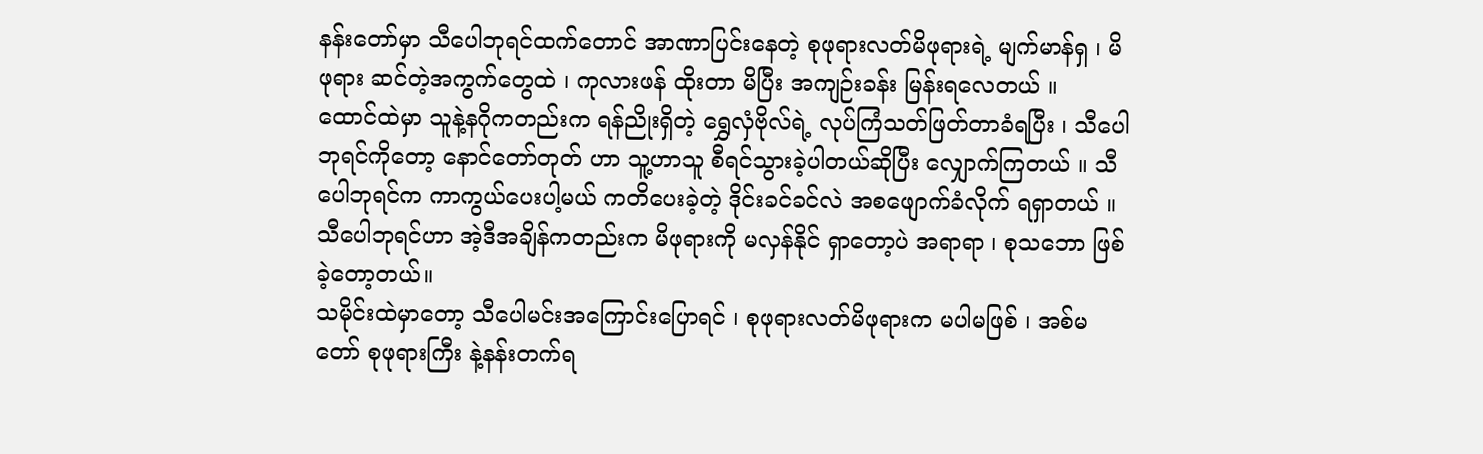နန်းတော်မှာ သီပေါဘုရင်ထက်တောင် အာဏာပြင်းနေတဲ့ စုဖုရားလတ်မိဖုရားရဲ့ မျက်မာန်ရှ ၊ မိဖုရား ဆင်တဲ့အကွက်တွေထဲ ၊ ကုလားဖန် ထိုးတာ မိပြီး အကျဉ်းခန်း မြန်းရလေတယ် ။
ထောင်ထဲမှာ သူနဲ့နဂိုကတည်းက ရန်ညိုးရှိတဲ့ ရွှေလှံဗိုလ်ရဲ့ လုပ်ကြံသတ်ဖြတ်တာခံရပြီး ၊ သီပေါဘုရင်ကိုတော့ နောင်တော်တုတ် ဟာ သူ့ဟာသူ စီရင်သွားခဲ့ပါတယ်ဆိုပြီး လျှောက်ကြတယ် ။ သီပေါဘုရင်က ကာကွယ်ပေးပါ့မယ် ကတိပေးခဲ့တဲ့ ဒိုင်းခင်ခင်လဲ အစဖျောက်ခံလိုက် ရရှာတယ် ။ သီပေါဘုရင်ဟာ အဲ့ဒီအချိန်ကတည်းက မိဖုရားကို မလှန်နိုင် ရှာတော့ပဲ အရာရာ ၊ စုသဘော ဖြစ်ခဲ့တော့တယ်။
သမိုင်းထဲမှာတော့ သီပေါမင်းအကြောင်းပြောရင် ၊ စုဖုရားလတ်မိဖုရားက မပါမဖြစ် ၊ အစ်မတော် စုဖုရားကြီး နဲ့နန်းတက်ရ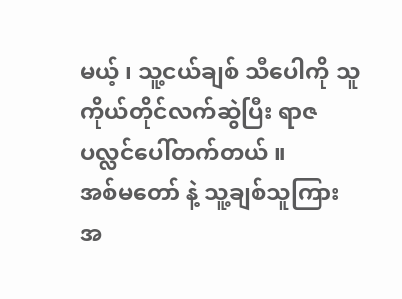မယ့် ၊ သူ့ငယ်ချစ် သီပေါကို သူကိုယ်တိုင်လက်ဆွဲပြီး ရာဇပလ္လင်ပေါ်တက်တယ် ။
အစ်မတော် နဲ့ သူ့ချစ်သူကြား အ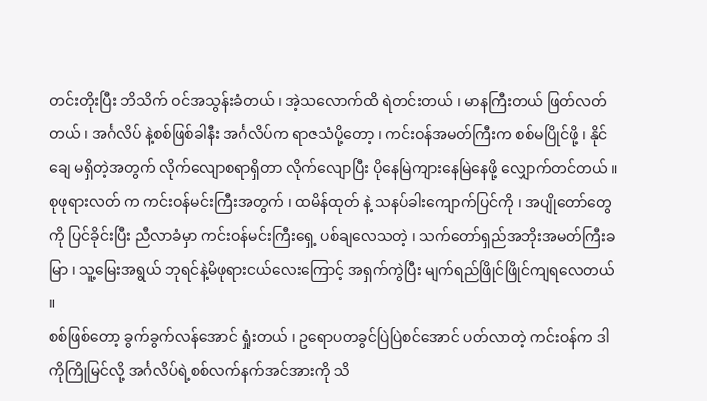တင်းတိုးပြီး ဘိသိက် ဝင်အသွန်းခံတယ် ၊ အဲ့သလောက်ထိ ရဲတင်းတယ် ၊ မာနကြီးတယ် ဖြတ်လတ်တယ် ၊ အင်္ဂလိပ် နဲ့စစ်ဖြစ်ခါနီး အင်္ဂလိပ်က ရာဇသံပို့တော့ ၊ ကင်းဝန်အမတ်ကြီးက စစ်မပြိုင်ဖို့ ၊ နိုင်ချေ မရှိတဲ့အတွက် လိုက်လျောစရာရှိတာ လိုက်လျောပြီး ပိုနေမြဲကျားနေမြဲနေဖို့ လျှောက်တင်တယ် ။
စုဖုရားလတ် က ကင်းဝန်မင်းကြီးအတွက် ၊ ထမိန်ထုတ် နဲ့ သနပ်ခါးကျောက်ပြင်ကို ၊ အပျိုတော်တွေကို ပြင်ခိုင်းပြီး ညီလာခံမှာ ကင်းဝန်မင်းကြီးရှေ့ ပစ်ချလေသတဲ့ ၊ သက်တော်ရှည်အဘိုးအမတ်ကြီးခမြာ ၊ သူ့မြေးအရွယ် ဘုရင်နဲ့မိဖုရားငယ်လေးကြောင့် အရှက်ကွဲပြီး မျက်ရည်ဖြိုင်ဖြိုင်ကျရလေတယ် ။
စစ်ဖြစ်တော့ ခွက်ခွက်လန်အောင် ရှုံးတယ် ၊ ဥရောပတခွင်ပြဲပြဲစင်အောင် ပတ်လာတဲ့ ကင်းဝန်က ဒါကိုကြိုမြင်လို့ အင်္ဂလိပ်ရဲ့စစ်လက်နက်အင်အားကို သိ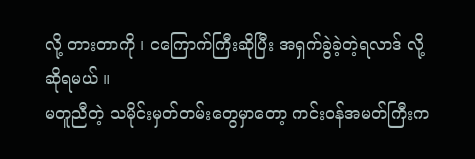လို့ တားတာကို ၊ ငကြောက်ကြီးဆိုပြီး အရှက်ခွဲခဲ့တဲ့ရလာဒ် လို့ဆိုရမယ် ။
မတူညီတဲ့ သမိုင်းမှတ်တမ်းတွေမှာတော့ ကင်းဝန်အမတ်ကြီးက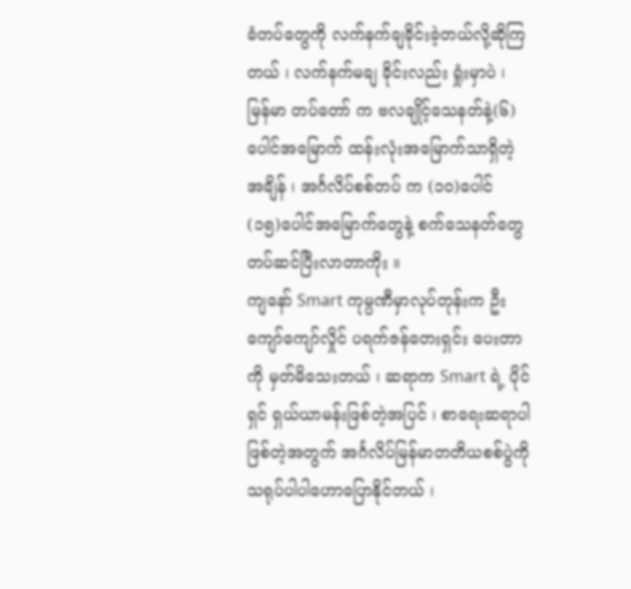ခံတပ်တွေကို လက်နက်ချခိုင်းခဲ့တယ်လို့ဆိုကြတယ် ၊ လက်နက်မချ ခိုင်းလည်း ရှုံးမှာပဲ ၊ မြန်မာ တပ်တော် က ဗလချိုင့်သေနတ်နဲ့(၆)ပေါင်အမြောက် ထန်းလုံးအမြောက်သာရှိတဲ့အချိန် ၊ အင်္ဂလိပ်စစ်တပ် က (၁၀)ပေါင် (၁၅)ပေါင်အမြောက်တွေနဲ့ စက်သေနတ်တွေ တပ်ဆင်ပြီးလာတာကိုး ။
ကျနော် Smart ကုမ္ပဏီမှာလုပ်တုန်းက ဦးကျော်ကျော်လှိုင် ပရက်ဇန်တေးရှင်း ပေးတာကို မှတ်မိသေးတယ် ၊ ဆရာက Smart ရဲ့ ပိုင်ရှင် ရှယ်ယာမန်းဖြစ်တဲ့အပြင် ၊ စာရေးဆရာပါဖြစ်တဲ့အတွက် အင်္ဂလိပ်မြန်မာတတိယစစ်ပွဲကို သရုပ်ပါပါဟောပြောနိုင်တယ် ၊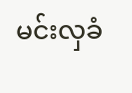မင်းလှခံ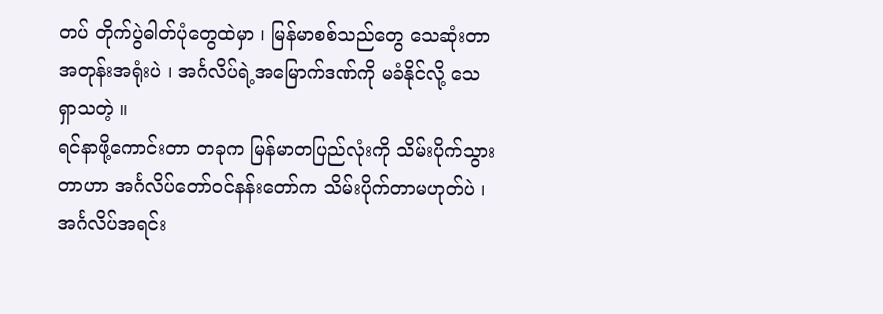တပ် တိုက်ပွဲဓါတ်ပုံတွေထဲမှာ ၊ မြန်မာစစ်သည်တွေ သေဆုံးတာ အတုန်းအရုံးပဲ ၊ အင်္ဂလိပ်ရဲ့အမြောက်ဒဏ်ကို မခံနိုင်လို့ သေရှာသတဲ့ ။
ရင်နာဖို့ကောင်းတာ တခုက မြန်မာတပြည်လုံးကို သိမ်းပိုက်သွားတာဟာ အင်္ဂလိပ်တော်ဝင်နန်းတော်က သိမ်းပိုက်တာမဟုတ်ပဲ ၊ အင်္ဂလိပ်အရင်း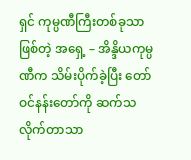ရှင် ကုမ္ပဏီကြီးတစ်ခုသာ ဖြစ်တဲ့ အရှေ့ – အိန္ဒိယကုမ္ပဏီက သိမ်းပိုက်ခဲ့ပြီး တော်ဝင်နန်းတော်ကို ဆက်သ လိုက်တာသာ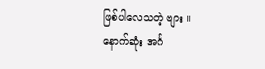ဖြစ်ပါလေသတဲ့ ဗျား ။
နောက်ဆုံး အင်္ဂ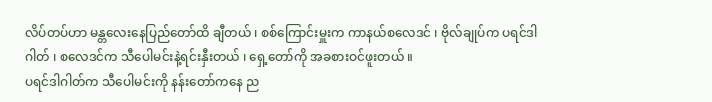လိပ်တပ်ဟာ မန္တလေးနေပြည်တော်ထိ ချီတယ် ၊ စစ်ကြောင်းမှူးက ကာနယ်စလေဒင် ၊ ဗိုလ်ချုပ်က ပရင်ဒါဂါတ် ၊ စလေဒင်က သီပေါမင်းနဲ့ရင်းနှီးတယ် ၊ ရှေ့တော်ကို အခစားဝင်ဖူးတယ် ။
ပရင်ဒါဂါတ်က သီပေါမင်းကို နန်းတော်ကနေ ည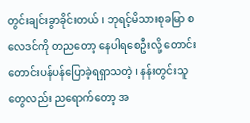တွင်းချင်းခွာခိုင်းတယ် ၊ ဘုရင့်မိသားစုခမြာ စလေဒင်ကို တညတော့ နေပါရစေဦးလို့ တောင်းတောင်းပန်ပန်ပြောခဲ့ရရှာသတဲ့ ၊ နန်းတွင်းသူတွေလည်း ညရောက်တော့ အ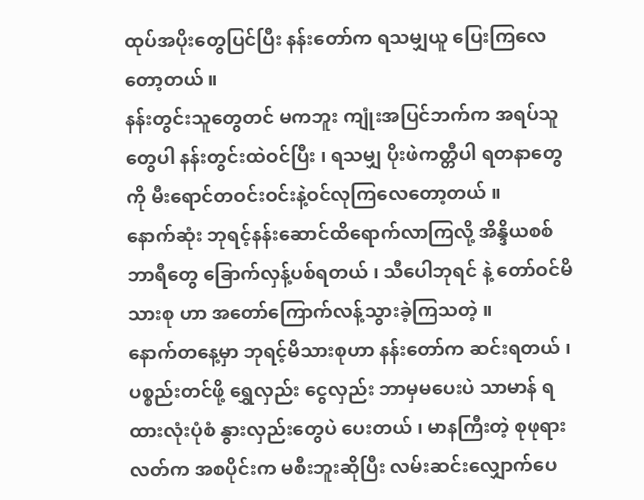ထုပ်အပိုးတွေပြင်ပြီး နန်းတော်က ရသမျှယူ ပြေးကြလေတော့တယ် ။
နန်းတွင်းသူတွေတင် မကဘူး ကျုံးအပြင်ဘက်က အရပ်သူတွေပါ နန်းတွင်းထဲဝင်ပြီး ၊ ရသမျှ ပိုးဖဲကတ္တီပါ ရတနာတွေကို မီးရောင်တဝင်းဝင်းနဲ့ဝင်လုကြလေတော့တယ် ။
နောက်ဆုံး ဘုရင့်နန်းဆောင်ထိရောက်လာကြလို့ အိန္ဒိယစစ်ဘာရီတွေ ခြောက်လှန့်ပစ်ရတယ် ၊ သီပေါဘုရင် နဲ့ တော်ဝင်မိသားစု ဟာ အတော်ကြောက်လန့်သွားခဲ့ကြသတဲ့ ။
နောက်တနေ့မှာ ဘုရင့်မိသားစုဟာ နန်းတော်က ဆင်းရတယ် ၊ ပစ္စည်းတင်ဖို့ ရွှေလှည်း ငွေလှည်း ဘာမှမပေးပဲ သာမာန် ရထားလုံးပုံစံ နွားလှည်းတွေပဲ ပေးတယ် ၊ မာနကြီးတဲ့ စုဖုရားလတ်က အစပိုင်းက မစီးဘူးဆိုပြီး လမ်းဆင်းလျှောက်ပေ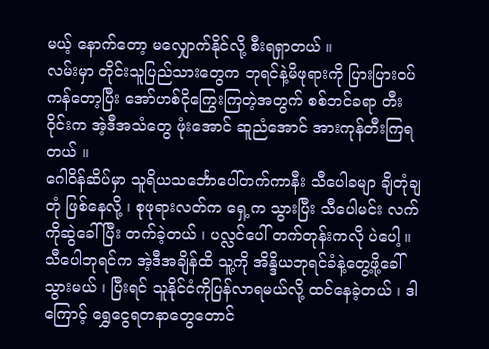မယ့် နောက်တော့ မလျှောက်နိုင်လို့ စီးရရှာတယ် ။
လမ်းမှာ တိုင်းသူပြည်သားတွေက ဘုရင်နဲ့မိဖုရားကို ပြားပြားဝပ်ကန်တော့ပြီး အော်ဟစ်ငိုကြွေးကြတဲ့အတွက် စစ်ဘင်ခရာ တီးဝိုင်းက အဲ့ဒီအသံတွေ ဖုံးအောင် ဆူညံအောင် အားကုန်တီးကြရတယ် ။
ဂေါဝိန်ဆိပ်မှာ သူရိယသင်္ဘောပေါ်တက်ကာနီး သီပေါခမျာ ချိတုံချတုံ ဖြစ်နေလို့ ၊ စုဖုရားလတ်က ရှေ့က သွားပြီး သီပေါမင်း လက်ကိုဆွဲခေါ်ပြီး တက်ခဲ့တယ် ၊ ပလ္လင်ပေါ် တက်တုန်းကလို ပဲပေါ့ ။
သီပေါဘုရင်က အဲ့ဒီအချိန်ထိ သူ့ကို အိန္ဒိယဘုရင်ခံနဲ့တွေ့ဖို့ခေါ်သွားမယ် ၊ ပြီးရင် သူနိုင်ငံကိုပြန်လာရမယ်လို့ ထင်နေခဲ့တယ် ၊ ဒါကြောင့် ရွှေငွေရတနာတွေတောင်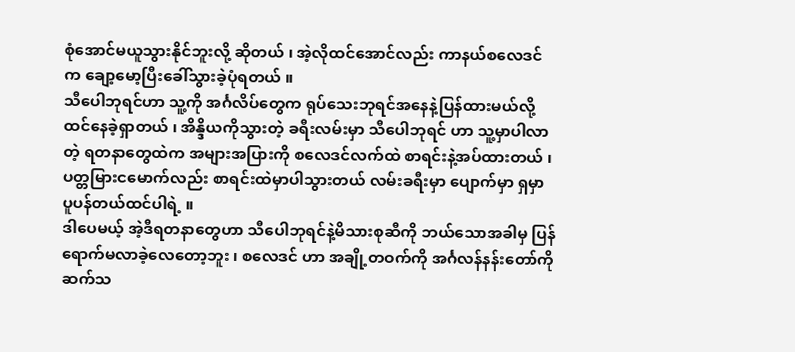စုံအောင်မယူသွားနိုင်ဘူးလို့ ဆိုတယ် ၊ အဲ့လိုထင်အောင်လည်း ကာနယ်စလေဒင်က ချော့မော့ပြီးခေါ်သွားခဲ့ပုံရတယ် ။
သီပေါဘုရင်ဟာ သူ့ကို အင်္ဂလိပ်တွေက ရုပ်သေးဘုရင်အနေနဲ့ပြန်ထားမယ်လို့ထင်နေခဲ့ရှာတယ် ၊ အိန္ဒိယကိုသွားတဲ့ ခရီးလမ်းမှာ သီပေါဘုရင် ဟာ သူ့မှာပါလာတဲ့ ရတနာတွေထဲက အများအပြားကို စလေဒင်လက်ထဲ စာရင်းနဲ့အပ်ထားတယ် ၊ ပတ္တမြားငမောက်လည်း စာရင်းထဲမှာပါသွားတယ် လမ်းခရီးမှာ ပျောက်မှာ ရှမှာ ပူပန်တယ်ထင်ပါရဲ့ ။
ဒါပေမယ့် အဲ့ဒီရတနာတွေဟာ သီပေါဘုရင်နဲ့မိသားစုဆီကို ဘယ်သောအခါမှ ပြန်ရောက်မလာခဲ့လေတော့ဘူး ၊ စလေဒင် ဟာ အချို့တဝက်ကို အင်္ဂလန်နန်းတော်ကို ဆက်သ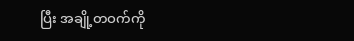ပြီး အချို့တဝက်ကို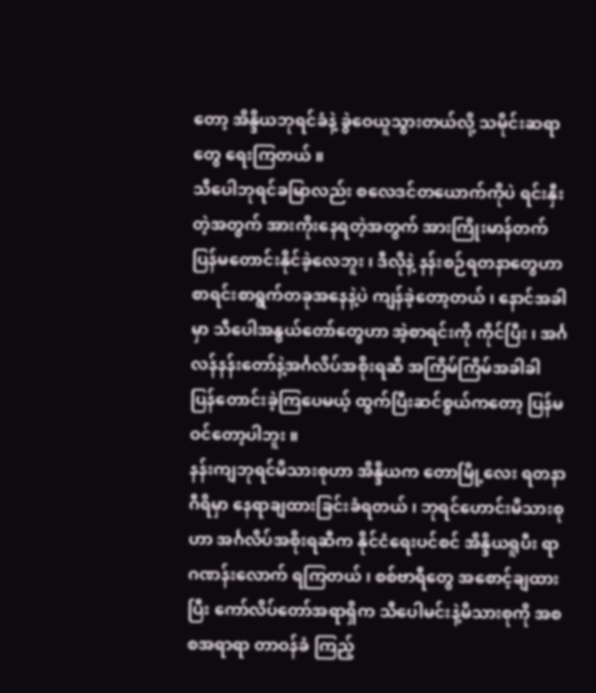တော့ အိန္ဒိယဘုရင်ခံနဲ့ ခွဲဝေယူသွားတယ်လို့ သမိုင်းဆရာတွေ ရေးကြတယ် ။
သီပေါဘုရင်ခမြာလည်း စလေဒင်တယောက်ကိုပဲ ရင်းနှီးတဲ့အတွက် အားကိုးနေရတဲ့အတွက် အားကြိုးမာန်တက် ပြန်မတောင်းနိုင်ခဲ့လေဘူး ၊ ဒီလိုနဲ့ နန်းစဉ်ရတနာတွေဟာ စာရင်းစာရွက်တခုအနေနဲ့ပဲ ကျန်ခဲ့တော့တယ် ၊ နောင်အခါမှာ သီပေါအနွယ်တော်တွေဟာ အဲ့စာရင်းကို ကိုင်ပြီး ၊ အင်္ဂလန်နန်းတော်နဲ့အင်္ဂလိပ်အစိုးရဆီ အကြိမ်ကြိမ်အခါခါ ပြန်တောင်းခဲ့ကြပေမယ့် ထွက်ပြီးဆင်စွယ်ကတော့ ပြန်မဝင်တော့ပါဘူး ။
နန်းကျဘုရင်မိသားစုဟာ အိန္ဒိယက တောမြို့လေး ရတနာဂီရိမှာ နေရာချထားခြင်းခံရတယ် ၊ ဘုရင်ဟောင်းမိသားစုဟာ အင်္ဂလိပ်အစိုးရဆီက နိုင်ငံရေးပင်စင် အိန္ဒိယရူပီး ရာဂဏန်းလောက် ရကြတယ် ၊ စစ်ဗာရီတွေ အစောင့်ချထားပြီး ကော်လိပ်တော်အရာရှိက သီပေါမင်းနဲ့မိသားစုကို အစစအရာရာ တာဝန်ခံ ကြည့်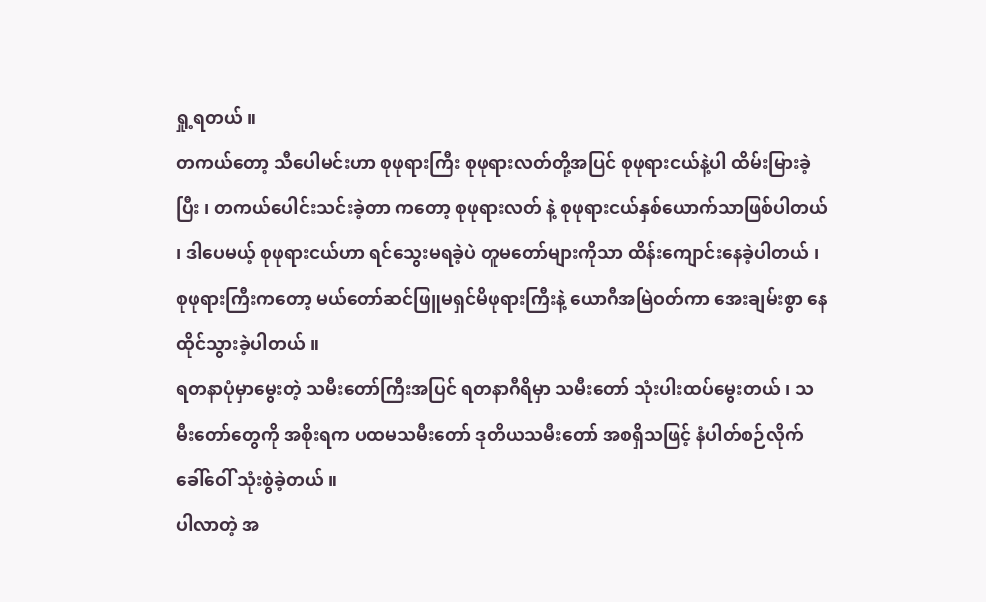ရှု့ရတယ် ။
တကယ်တော့ သီပေါမင်းဟာ စုဖုရားကြီး စုဖုရားလတ်တို့အပြင် စုဖုရားငယ်နဲ့ပါ ထိမ်းမြားခဲ့ပြီး ၊ တကယ်ပေါင်းသင်းခဲ့တာ ကတော့ စုဖုရားလတ် နဲ့ စုဖုရားငယ်နှစ်ယောက်သာဖြစ်ပါတယ် ၊ ဒါပေမယ့် စုဖုရားငယ်ဟာ ရင်သွေးမရခဲ့ပဲ တူမတော်များကိုသာ ထိန်းကျောင်းနေခဲ့ပါတယ် ၊ စုဖုရားကြီးကတော့ မယ်တော်ဆင်ဖြူမရှင်မိဖုရားကြီးနဲ့ ယောဂီအမြဲဝတ်ကာ အေးချမ်းစွာ နေထိုင်သွားခဲ့ပါတယ် ။
ရတနာပုံမှာမွေးတဲ့ သမီးတော်ကြီးအပြင် ရတနာဂီရိမှာ သမီးတော် သုံးပါးထပ်မွေးတယ် ၊ သမီးတော်တွေကို အစိုးရက ပထမသမီးတော် ဒုတိယသမီးတော် အစရှိသဖြင့် နံပါတ်စဉ်လိုက်ခေါ်ဝေါ် သုံးစွဲခဲ့တယ် ။
ပါလာတဲ့ အ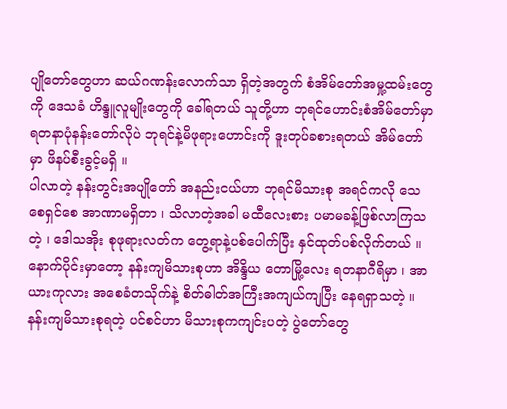ပျိုတော်တွေဟာ ဆယ်ဂဏန်းလောက်သာ ရှိတဲ့အတွက် စံအိမ်တော်အမှု့ထမ်းတွေကို ဒေသခံ ဟိန္ဒူလူမျိုးတွေကို ခေါ်ရတယ် သူတို့ဟာ ဘုရင်ဟောင်းစံအိမ်တော်မှာ ရတနာပုံနန်းတော်လိုပဲ ဘုရင်နဲ့မိဖုရားဟောင်းကို ဒူးတုပ်ခစားရတယ် အိမ်တော်မှာ ဖိနပ်စီးခွင့်မရှိ ။
ပါလာတဲ့ နန်းတွင်းအပျိုတော် အနည်းငယ်ဟာ ဘုရင်မိသားစု အရင်ကလို သေစေရှင်စေ အာဏာမရှိတာ ၊ သိလာတဲ့အခါ မထီလေးစား ပမာမခန့်ဖြစ်လာကြသတဲ့ ၊ ဒေါသအိုး စုဖုရားလတ်က တွေ့ရာနဲ့ပစ်ပေါက်ပြီး နှင်ထုတ်ပစ်လိုက်တယ် ။
နောက်ပိုင်းမှာတော့ နန်းကျမိသားစုဟာ အိန္ဒိယ တောမြို့လေး ရတနာဂီရိမှာ ၊ အာယားကုလား အစေခံတသိုက်နဲ့ စိတ်ဓါတ်အကြီးအကျယ်ကျပြီး နေရရှာသတဲ့ ။
နန်းကျမိသားစုရတဲ့ ပင်စင်ဟာ မိသားစုကကျင်းပတဲ့ ပွဲတော်တွေ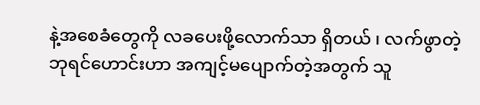နဲ့အစေခံတွေကို လခပေးဖို့လောက်သာ ရှိတယ် ၊ လက်ဖွာတဲ့ ဘုရင်ဟောင်းဟာ အကျင့်မပျောက်တဲ့အတွက် သူ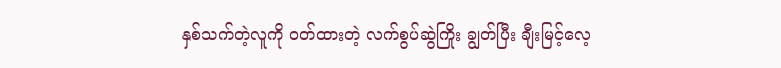နှစ်သက်တဲ့လူကို ဝတ်ထားတဲ့ လက်စွပ်ဆွဲကြိုး ချွတ်ပြီး ချီးမြင့်လေ့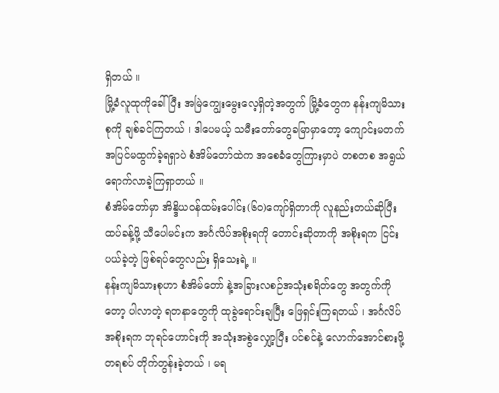ရှိတယ် ။
မြို့ခံလူထုကိုခေါ်ပြီး အမြဲကျွေးမွေးလေ့ရှိတဲ့အတွက် မြို့ခံတွေက နန်းကျမိသားစုကို ချစ်ခင်ကြတယ် ၊ ဒါပေမယ့် သမီးတော်တွေခမြာမှာတော့ ကျောင်းမတက် အပြင်မထွက်ခဲ့ရရှာပဲ စံအိမ်တော်ထဲက အစေခံတွေကြားမှာပဲ တစတစ အရွယ်ရောက်လာခဲ့ကြရှာတယ် ။
စံအိမ်တော်မှာ အိန္ဒိယဝန်ထမ်းပေါင်း(၆၀)ကျော်ရှိတာကို လူနည်းတယ်ဆိုပြီး ထပ်ခန့်ဖို့ သီပေါမင်းက အင်္ဂလိပ်အစိုးရကို တောင်းဆိုတာကို အစိုးရက ငြင်းပယ်ခဲ့တဲ့ ဖြစ်ရပ်တွေလည်း ရှိသေးရဲ့ ။
နန်းကျမိသားစုဟာ စံအိမ်တော် နဲ့အခြားလစဉ်အသုံးစရိတ်တွေ အတွက်ကိုတော့ ပါလာတဲ့ ရတနာတွေကို ထုခွဲရောင်းချပြီး ဖြေရှင်းကြရတယ် ၊ အင်္ဂလိပ်အစိုးရက ဘုရင်ဟောင်းကို အသုံးအစွဲလျှော့ပြီး ပင်စင်နဲ့ လောက်အောင်စားဖို့ တရစပ် တိုက်တွန်းခဲ့တယ် ၊ မရ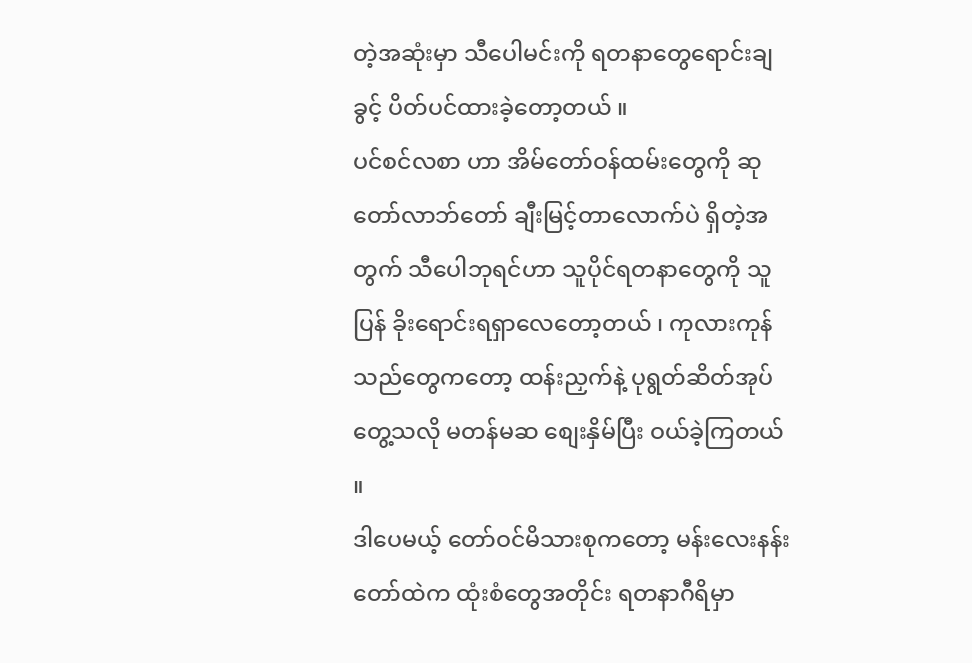တဲ့အဆုံးမှာ သီပေါမင်းကို ရတနာတွေရောင်းချခွင့် ပိတ်ပင်ထားခဲ့တော့တယ် ။
ပင်စင်လစာ ဟာ အိမ်တော်ဝန်ထမ်းတွေကို ဆုတော်လာဘ်တော် ချီးမြင့်တာလောက်ပဲ ရှိတဲ့အတွက် သီပေါဘုရင်ဟာ သူပိုင်ရတနာတွေကို သူပြန် ခိုးရောင်းရရှာလေတော့တယ် ၊ ကုလားကုန်သည်တွေကတော့ ထန်းညှက်နဲ့ ပုရွတ်ဆိတ်အုပ် တွေ့သလို မတန်မဆ စျေးနှိမ်ပြီး ဝယ်ခဲ့ကြတယ် ။
ဒါပေမယ့် တော်ဝင်မိသားစုကတော့ မန်းလေးနန်းတော်ထဲက ထုံးစံတွေအတိုင်း ရတနာဂီရိမှာ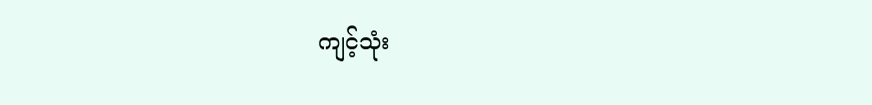ကျင့်သုံး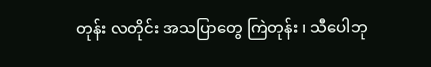တုန်း လတိုင်း အသပြာတွေ ကြဲတုန်း ၊ သီပေါဘု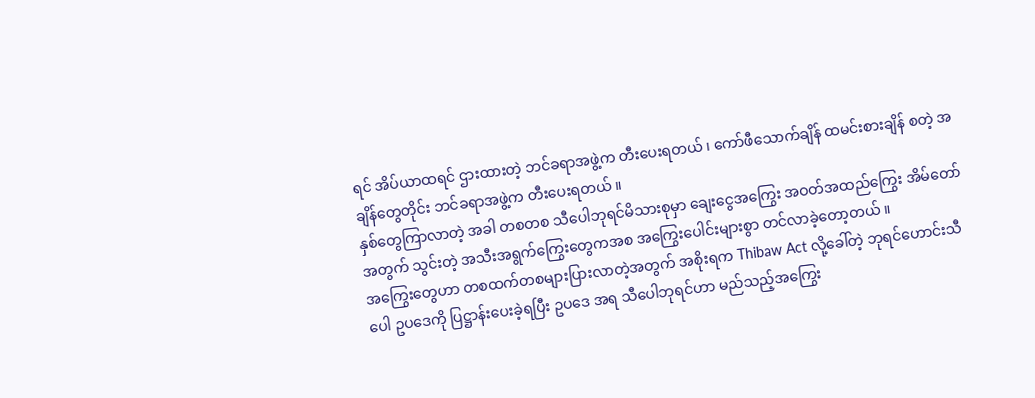ရင် အိပ်ယာထရင် ဌားထားတဲ့ ဘင်ခရာအဖွဲ့က တီးပေးရတယ် ၊ ကော်ဖီသောက်ချိန် ထမင်းစားချိန် စတဲ့ အချိန်တွေတိုင်း ဘင်ခရာအဖွဲ့က တီးပေးရတယ် ။
နှစ်တွေကြာလာတဲ့ အခါ တစတစ သီပေါဘုရင်မိသားစုမှာ ချေးငွေအကြွေး အဝတ်အထည်ကြွေး အိမ်တော်အတွက် သွင်းတဲ့ အသီးအရွက်ကြွေးတွေကအစ အကြွေးပေါင်းများစွာ တင်လာခဲ့တော့တယ် ။
အကြွေးတွေဟာ တစထက်တစများပြားလာတဲ့အတွက် အစိုးရက Thibaw Act လို့ခေါ်တဲ့ ဘုရင်ဟောင်းသီပေါ ဥပဒေကို ပြဋ္ဌာန်းပေးခဲ့ရပြီး ဥပဒေ အရ သီပေါဘုရင်ဟာ မည်သည့်အကြွေး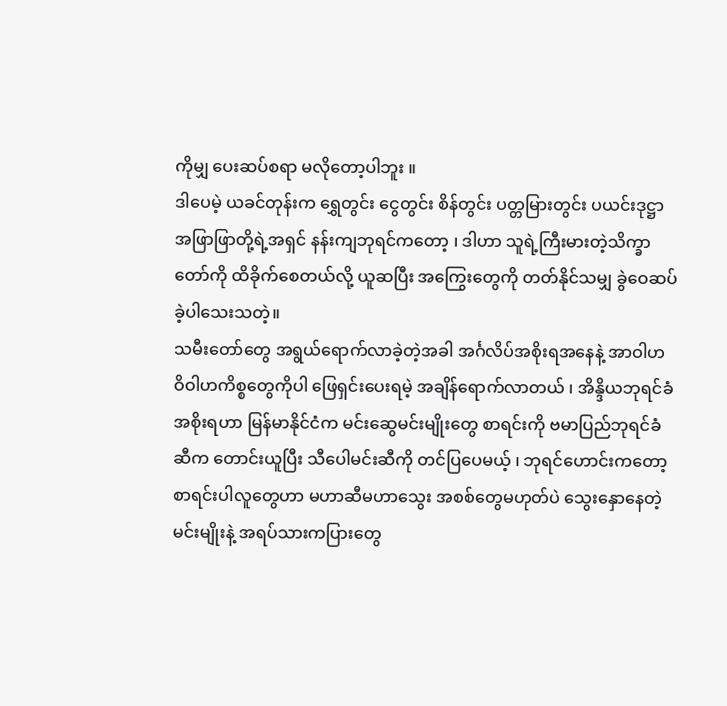ကိုမျှ ပေးဆပ်စရာ မလိုတော့ပါဘူး ။
ဒါပေမဲ့ ယခင်တုန်းက ရွှေတွင်း ငွေတွင်း စိန်တွင်း ပတ္တမြားတွင်း ပယင်းဒုဋ္ဌာအဖြာဖြာတို့ရဲ့အရှင် နန်းကျဘုရင်ကတော့ ၊ ဒါဟာ သူရဲ့ကြီးမားတဲ့သိက္ခာတော်ကို ထိခိုက်စေတယ်လို့ ယူဆပြီး အကြွေးတွေကို တတ်နိုင်သမျှ ခွဲဝေဆပ်ခဲ့ပါသေးသတဲ့။
သမီးတော်တွေ အရွယ်ရောက်လာခဲ့တဲ့အခါ အင်္ဂလိပ်အစိုးရအနေနဲ့ အာဝါဟ ဝိဝါဟကိစ္စတွေကိုပါ ဖြေရှင်းပေးရမဲ့ အချိန်ရောက်လာတယ် ၊ အိန္ဒိယဘုရင်ခံအစိုးရဟာ မြန်မာနိုင်ငံက မင်းဆွေမင်းမျိုးတွေ စာရင်းကို ဗမာပြည်ဘုရင်ခံဆီက တောင်းယူပြီး သီပေါမင်းဆီကို တင်ပြပေမယ့် ၊ ဘုရင်ဟောင်းကတော့ စာရင်းပါလူတွေဟာ မဟာဆီမဟာသွေး အစစ်တွေမဟုတ်ပဲ သွေးနှောနေတဲ့ မင်းမျိုးနဲ့ အရပ်သားကပြားတွေ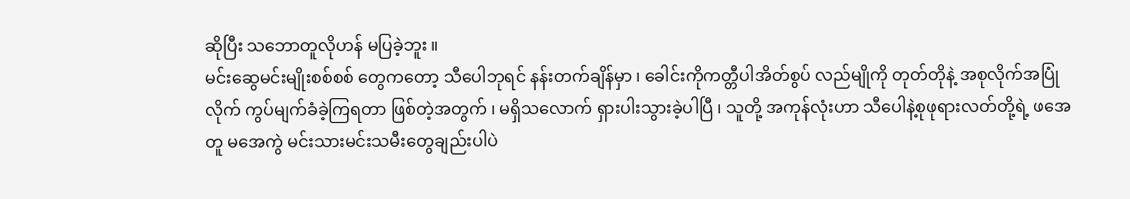ဆိုပြီး သဘောတူလိုဟန် မပြခဲ့ဘူး ။
မင်းဆွေမင်းမျိုးစစ်စစ် တွေကတော့ သီပေါဘုရင် နန်းတက်ချိန်မှာ ၊ ခေါင်းကိုကတ္တီပါအိတ်စွပ် လည်မျိုကို တုတ်တိုနဲ့ အစုလိုက်အပြုံလိုက် ကွပ်မျက်ခံခဲ့ကြရတာ ဖြစ်တဲ့အတွက် ၊ မရှိသလောက် ရှားပါးသွားခဲ့ပါပြီ ၊ သူတို့ အကုန်လုံးဟာ သီပေါနဲ့စုဖုရားလတ်တို့ရဲ့ ဖအေတူ မအေကွဲ မင်းသားမင်းသမီးတွေချည်းပါပဲ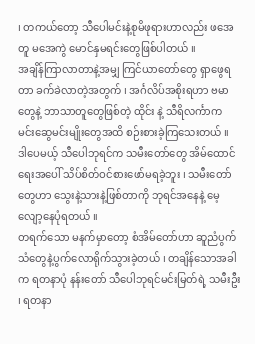၊ တကယ်တော့ သီပေါမင်းနဲ့စုမိဖုရားဟာလည်း ဖအေတူ မအေကွဲ မောင်နှမရင်းတွေဖြစ်ပါတယ် ။
အချိန်ကြာလာတာနဲ့အမျှ ကြင်ယာတော်တွေ ရှာဖွေရတာ ခက်ခဲလာတဲ့အတွက် ၊ အင်္ဂလိပ်အစိုးရဟာ ဗမာတွေနဲ့ ဘာသာတူတွေဖြစ်တဲ့ ထိုင်း နဲ့ သီရိလင်္ကာက မင်းဆွေမင်းမျိုးတွေအထိ စဉ်းစားခဲ့ကြသေးတယ် ။
ဒါပေမယ့် သီပေါဘုရင်က သမီးတော်တွေ အိမ်ထောင်ရေးအပေါ် သိပ်စိတ်ဝင်စားဖော်မရခဲ့ဘူး ၊ သမီးတော်တွေဟာ သွေးနဲ့သားနဲ့ဖြစ်တာကို ဘုရင်အနေနဲ့ မေ့လျော့နေပုံရတယ် ။
တရက်သော မနက်မှာတော့ စံအိမ်တော်ဟာ ဆူညံပွက်သံတွေနဲ့ပွက်လောရိုက်သွားခဲ့တယ် ၊ တချိန်သောအခါက ရတနာပုံ နန်းတော် သီပေါဘုရင်မင်းမြတ်ရဲ့ သမီးဦး ၊ ရတနာ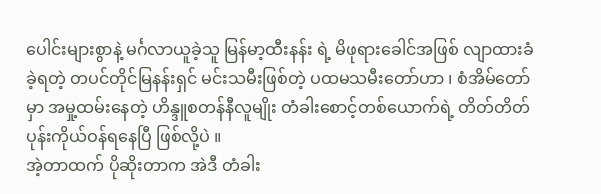ပေါင်းများစွာနဲ့ မင်္ဂလာယူခဲ့သူ မြန်မာ့ထီးနန်း ရဲ့ မိဖုရားခေါင်အဖြစ် လျာထားခံခဲ့ရတဲ့ တပင်တိုင်မြနန်းရှင် မင်းသမီးဖြစ်တဲ့ ပထမသမီးတော်ဟာ ၊ စံအိမ်တော်မှာ အမှု့ထမ်းနေတဲ့ ဟိန္ဒူစတန်နီလူမျိုး တံခါးစောင့်တစ်ယောက်ရဲ့ တိတ်တိတ်ပုန်းကိုယ်ဝန်ရနေပြီ ဖြစ်လို့ပဲ ။
အဲ့တာထက် ပိုဆိုးတာက အဲဒီ တံခါး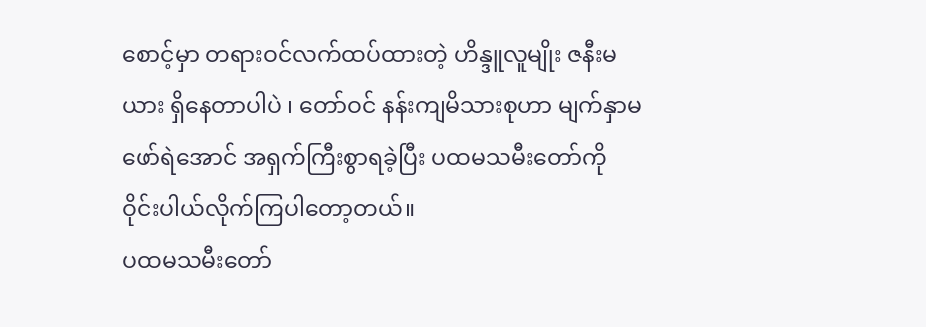စောင့်မှာ တရားဝင်လက်ထပ်ထားတဲ့ ဟိန္ဒူလူမျိုး ဇနီးမယား ရှိနေတာပါပဲ ၊ တော်ဝင် နန်းကျမိသားစုဟာ မျက်နှာမဖော်ရဲအောင် အရှက်ကြီးစွာရခဲ့ပြီး ပထမသမီးတော်ကို ဝိုင်းပါယ်လိုက်ကြပါတော့တယ်။
ပထမသမီးတော်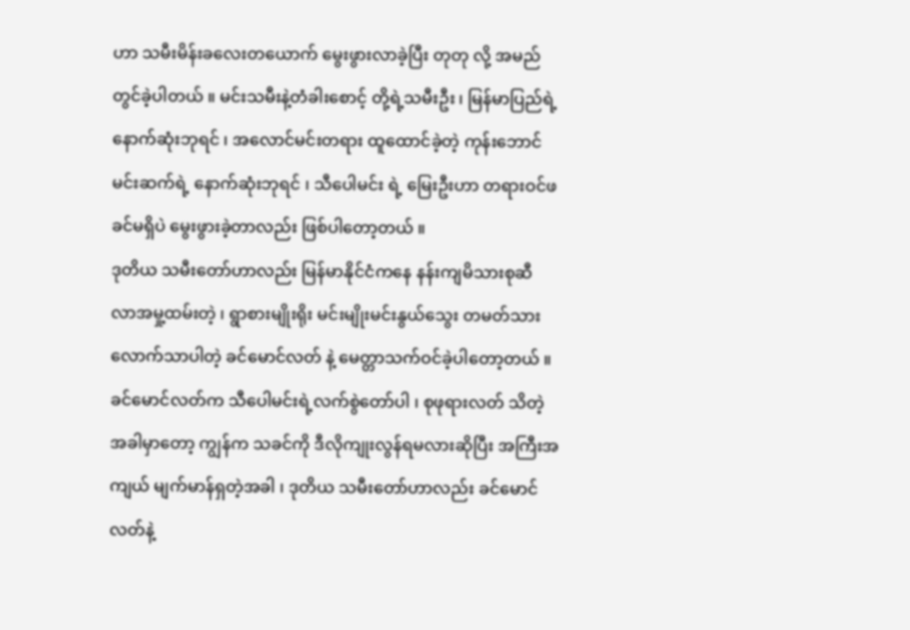ဟာ သမီးမိန်းခလေးတယောက် မွေးဖွားလာခဲ့ပြီး တုတု လို့ အမည်တွင်ခဲ့ပါတယ် ။ မင်းသမီးနဲ့တံခါးစောင့် တို့ရဲ့သမီးဦး ၊ မြန်မာပြည်ရဲ့ နောက်ဆုံးဘုရင် ၊ အလောင်မင်းတရား ထူထောင်ခဲ့တဲ့ ကုန်းဘောင်မင်းဆက်ရဲ့ နောက်ဆုံးဘုရင် ၊ သီပေါမင်း ရဲ့ မြေးဦးဟာ တရားဝင်ဖခင်မရှိပဲ မွေးဖွားခဲ့တာလည်း ဖြစ်ပါတော့တယ် ။
ဒုတိယ သမီးတော်ဟာလည်း မြန်မာနိုင်ငံကနေ နန်းကျမိသားစုဆီ လာအမှု့ထမ်းတဲ့ ၊ ရွာစားမျိုးရိုး မင်းမျိုးမင်းနွယ်သွေး တမတ်သားလောက်သာပါတဲ့ ခင်မောင်လတ် နဲ့ မေတ္တာသက်ဝင်ခဲ့ပါတော့တယ် ။
ခင်မောင်လတ်က သီပေါမင်းရဲ့လက်စွဲတော်ပါ ၊ စုဖုရားလတ် သိတဲ့အခါမှာတော့ ကျွန်က သခင်ကို ဒီလိုကျုးလွန်ရမလားဆိုပြီး အကြီးအကျယ် မျက်မာန်ရှတဲ့အခါ ၊ ဒုတိယ သမီးတော်ဟာလည်း ခင်မောင်လတ်နဲ့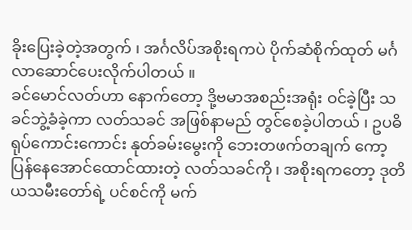ခိုးပြေးခဲ့တဲ့အတွက် ၊ အင်္ဂလိပ်အစိုးရကပဲ ပိုက်ဆံစိုက်ထုတ် မင်္ဂလာဆောင်ပေးလိုက်ပါတယ် ။
ခင်မောင်လတ်ဟာ နောက်တော့ ဒို့ဗမာအစည်းအရုံး ဝင်ခဲ့ပြီး သခင်ဘွဲ့ခံခဲ့ကာ လတ်သခင် အဖြစ်နာမည် တွင်စေခဲ့ပါတယ် ၊ ဥပဓိရုပ်ကောင်းကောင်း နုတ်ခမ်းမွေးကို ဘေးတဖက်တချက် ကော့ပြန်နေအောင်ထောင်ထားတဲ့ လတ်သခင်ကို ၊ အစိုးရကတော့ ဒုတိယသမီးတော်ရဲ့ ပင်စင်ကို မက်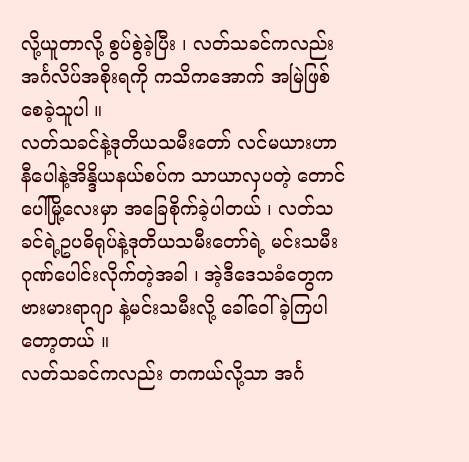လို့ယူတာလို့ စွပ်စွဲခဲ့ပြီး ၊ လတ်သခင်ကလည်း အင်္ဂလိပ်အစိုးရကို ကသိကအောက် အမြဲဖြစ်စေခဲ့သူပါ ။
လတ်သခင်နဲ့ဒုတိယသမီးတော် လင်မယားဟာ နီပေါနဲ့အိန္ဒိယနယ်စပ်က သာယာလှပတဲ့ တောင်ပေါ်မြို့လေးမှာ အခြေစိုက်ခဲ့ပါတယ် ၊ လတ်သခင်ရဲ့ဥပဓိရုပ်နဲ့ဒုတိယသမီးတော်ရဲ့ မင်းသမီးဂုဏ်ပေါင်းလိုက်တဲ့အခါ ၊ အဲ့ဒီဒေသခံတွေက ဗားမားရာဂျာ နဲ့မင်းသမီးလို့ ခေါ်ဝေါ်ခဲ့ကြပါတော့တယ် ။
လတ်သခင်ကလည်း တကယ်လို့သာ အင်္ဂ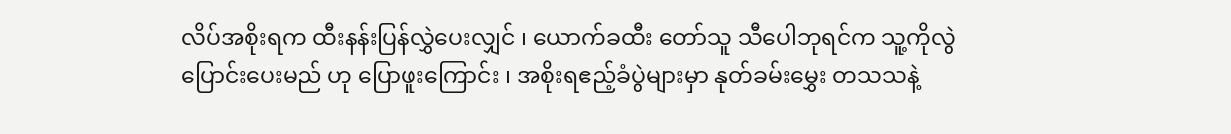လိပ်အစိုးရက ထီးနန်းပြန်လွှဲပေးလျှင် ၊ ယောက်ခထီး တော်သူ သီပေါဘုရင်က သူ့ကိုလွဲပြောင်းပေးမည် ဟု ပြောဖူးကြောင်း ၊ အစိုးရဧည့်ခံပွဲများမှာ နုတ်ခမ်းမွှေး တသသနဲ့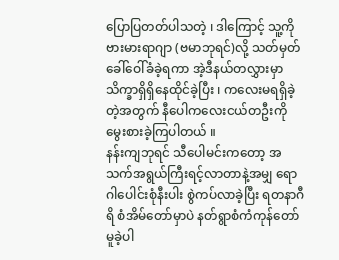ပြောပြတတ်ပါသတဲ့ ၊ ဒါကြောင့် သူ့ကို ဗားမားရာဂျာ (ဗမာဘုရင်)လို့ သတ်မှတ်ခေါ်ဝေါ်ခံခဲ့ရကာ အဲ့ဒီနယ်တလွှားမှာ သိက္ခာရှိရှိနေထိုင်ခဲ့ပြီး ၊ ကလေးမရရှိခဲ့တဲ့အတွက် နီပေါကလေးငယ်တဦးကို မွေးစားခဲ့ကြပါတယ် ။
နန်းကျဘုရင် သီပေါမင်းကတော့ အသက်အရွယ်ကြီးရင့်လာတာနဲ့အမျှ ရောဂါပေါင်းစုံနီးပါး စွဲကပ်လာခဲ့ပြီး ရတနာဂီရိ စံအိမ်တော်မှာပဲ နတ်ရွာစံကံကုန်တော် မူခဲ့ပါ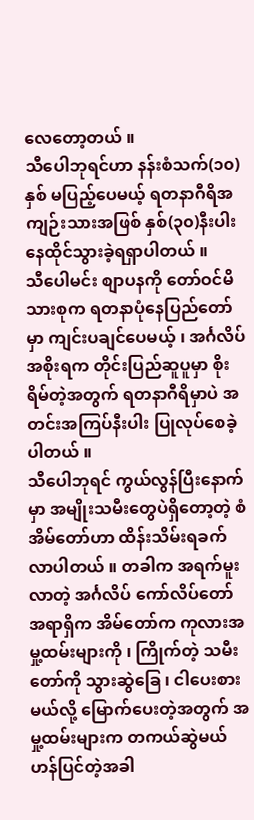လေတော့တယ် ။
သီပေါဘုရင်ဟာ နန်းစံသက်(၁၀)နှစ် မပြည့်ပေမယ့် ရတနာဂီရိအကျဉ်းသားအဖြစ် နှစ်(၃၀)နီးပါး နေထိုင်သွားခဲ့ရရှာပါတယ် ။
သီပေါမင်း စျာပနကို တော်ဝင်မိသားစုက ရတနာပုံနေပြည်တော်မှာ ကျင်းပချင်ပေမယ့် ၊ အင်္ဂလိပ်အစိုးရက တိုင်းပြည်ဆူပူမှာ စိုးရိမ်တဲ့အတွက် ရတနာဂီရိမှာပဲ အတင်းအကြပ်နီးပါး ပြုလုပ်စေခဲ့ပါတယ် ။
သီပေါဘုရင် ကွယ်လွန်ပြီးနောက်မှာ အမျိုးသမီးတွေပဲရှိတော့တဲ့ စံအိမ်တော်ဟာ ထိန်းသိမ်းရခက်လာပါတယ် ။ တခါက အရက်မူးလာတဲ့ အင်္ဂလိပ် ကော်လိပ်တော်အရာရှိက အိမ်တော်က ကုလားအမှု့ထမ်းများကို ၊ ကြိုက်တဲ့ သမီးတော်ကို သွားဆွဲခြေ ၊ ငါပေးစားမယ်လို့ မြောက်ပေးတဲ့အတွက် အမှု့ထမ်းများက တကယ်ဆွဲမယ်ဟန်ပြင်တဲ့အခါ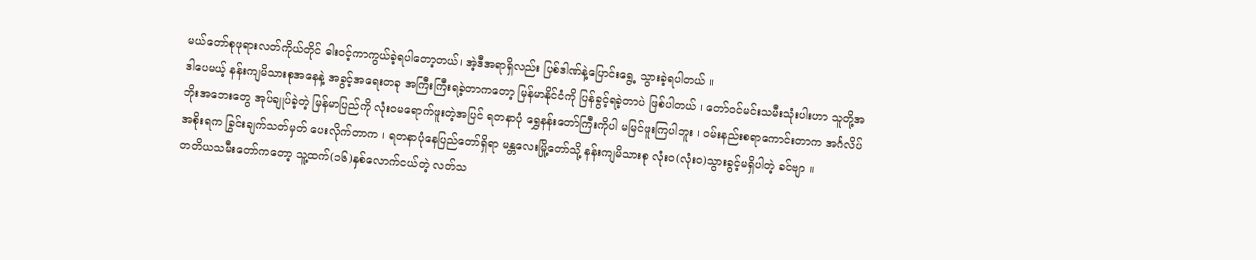မယ်တော်စုဖုရားလတ်ကိုယ်တိုင် ဓါးဝင့်ကာကွယ်ခဲ့ရပါတော့တယ်၊ အဲ့ဒီအရာရှိလည်း ပြစ်ဒါဏ်နဲ့ပြောင်းရွေ့ သွားခဲ့ရပါတယ် ။
ဒါပေမယ့် နန်းကျမိသားစုအနေနဲ့ အခွင့်အရေးတခု အကြီးကြီးရခဲ့တာကတော့ မြန်မာနိုင်ငံကို ပြန်ခွင့်ရခဲ့တာပဲ ဖြစ်ပါတယ် ၊ တော်ဝင်မင်းသမီးသုံးပါးဟာ သူတို့အဘိုးအဘေးတွေ အုပ်ချုပ်ခဲ့တဲ့ မြန်မာပြည်ကို လုံးဝမရောက်ဖူးတဲ့အပြင် ရတနာပုံ ရွှေနန်းတော်ကြီးကိုပါ မမြင်ဖူးကြပါဘူး ၊ ဝမ်းနည်းစရာကောင်းတာက အင်္ဂလိပ်အစိုးရက ခြွင်းချက်သတ်မှတ် ပေးလိုက်တာက ၊ ရတနာပုံနေပြည်တော်ရှိရာ မန္တလေးမြို့တော်သို့ နန်းကျမိသားစု လုံးဝ(လုံးဝ)သွားခွင့်မရှိပါတဲ့ ခင်ဗျာ ။
တတိယသမီးတော်ကတော့ သူ့ထက်(၁၆)နှစ်လောက်ငယ်တဲ့ လတ်သ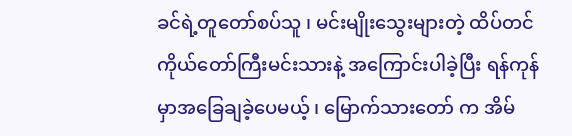ခင်ရဲ့တူတော်စပ်သူ ၊ မင်းမျိုးသွေးများတဲ့ ထိပ်တင်ကိုယ်တော်ကြီးမင်းသားနဲ့ အကြောင်းပါခဲ့ပြီး ရန်ကုန်မှာအခြေချခဲ့ပေမယ့် ၊ မြောက်သားတော် က အိမ်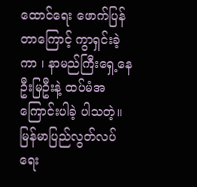ထောင်ရေး ဖောက်ပြန်တာကြောင့် ကွာရှင်းခဲ့ကာ ၊ နာမည်ကြီးရှေ့နေဦးမြဦးနဲ့ ထပ်မံအကြောင်းပါခဲ့ ပါသတဲ့။
မြန်မာပြည်လွတ်လပ်ရေး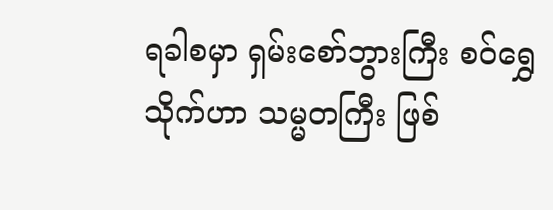ရခါစမှာ ရှမ်းစော်ဘွားကြီး စဝ်ရွှေသိုက်ဟာ သမ္မတကြီး ဖြစ်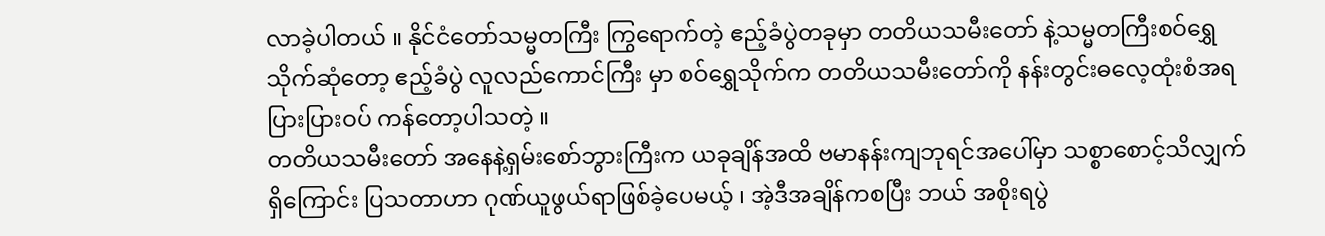လာခဲ့ပါတယ် ။ နိုင်ငံတော်သမ္မတကြီး ကြွရောက်တဲ့ ဧည့်ခံပွဲတခုမှာ တတိယသမီးတော် နဲ့သမ္မတကြီးစဝ်ရွှေသိုက်ဆုံတော့ ဧည့်ခံပွဲ လူလည်ကောင်ကြီး မှာ စဝ်ရွှေသိုက်က တတိယသမီးတော်ကို နန်းတွင်းဓလေ့ထုံးစံအရ ပြားပြားဝပ် ကန်တော့ပါသတဲ့ ။
တတိယသမီးတော် အနေနဲ့ရှမ်းစော်ဘွားကြီးက ယခုချိန်အထိ ဗမာနန်းကျဘုရင်အပေါ်မှာ သစ္စာစောင့်သိလျှက်ရှိကြောင်း ပြသတာဟာ ဂုဏ်ယူဖွယ်ရာဖြစ်ခဲ့ပေမယ့် ၊ အဲ့ဒီအချိန်ကစပြီး ဘယ် အစိုးရပွဲ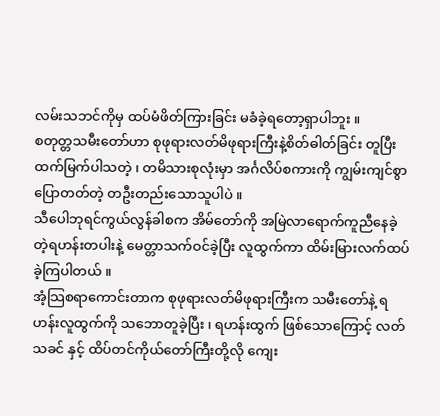လမ်းသဘင်ကိုမှ ထပ်မံဖိတ်ကြားခြင်း မခံခဲ့ရတော့ရှာပါဘူး ။
စတုတ္တသမီးတော်ဟာ စုဖုရားလတ်မိဖုရားကြီးနဲ့စိတ်ဓါတ်ခြင်း တူပြီး ထက်မြက်ပါသတဲ့ ၊ တမိသားစုလုံးမှာ အင်္ဂလိပ်စကားကို ကျွမ်းကျင်စွာပြောတတ်တဲ့ တဦးတည်းသောသူပါပဲ ။
သီပေါဘုရင်ကွယ်လွန်ခါစက အိမ်တော်ကို အမြဲလာရောက်ကူညီနေခဲ့တဲ့ရဟန်းတပါးနဲ့ မေတ္တာသက်ဝင်ခဲ့ပြီး လူထွက်ကာ ထိမ်းမြားလက်ထပ်ခဲ့ကြပါတယ် ။
အံ့သြစရာကောင်းတာက စုဖုရားလတ်မိဖုရားကြီးက သမီးတော်နဲ့ ရဟန်းလူထွက်ကို သဘောတူခဲ့ပြီး ၊ ရဟန်းထွက် ဖြစ်သောကြောင့် လတ်သခင် နှင့် ထိပ်တင်ကိုယ်တော်ကြီးတို့လို ကျေး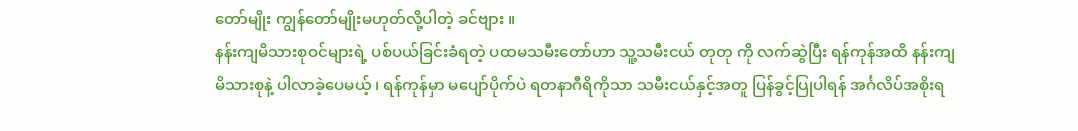တော်မျိုး ကျွန်တော်မျိုးမဟုတ်လို့ပါတဲ့ ခင်ဗျား ။
နန်းကျမိသားစုဝင်များရဲ့ ပစ်ပယ်ခြင်းခံရတဲ့ ပထမသမီးတော်ဟာ သူ့သမီးငယ် တုတု ကို လက်ဆွဲပြီး ရန်ကုန်အထိ နန်းကျမိသားစုနဲ့ ပါလာခဲ့ပေမယ့် ၊ ရန်ကုန်မှာ မပျော်ပိုက်ပဲ ရတနာဂီရိကိုသာ သမီးငယ်နှင့်အတူ ပြန်ခွင့်ပြုပါရန် အင်္ဂလိပ်အစိုးရ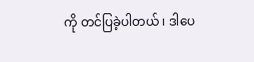ကို တင်ပြခဲ့ပါတယ် ၊ ဒါပေ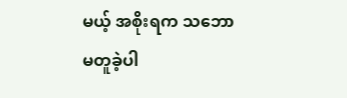မယ့် အစိုးရက သဘောမတူခဲ့ပါ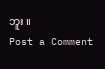ဘူး ။
Post a Comment